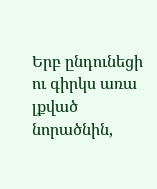Երբ ընդունեցի ու գիրկս առա լքված նորածնին,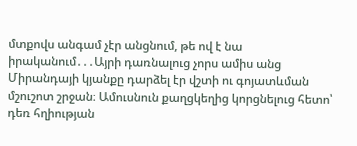մտքովս անգամ չէր անցնում, թե ով է նա իրականում․․․Այրի դառնալուց չորս ամիս անց Միրանդայի կյանքը դարձել էր վշտի ու գոյատևման մշուշոտ շրջան։ Ամուսնուն քաղցկեղից կորցնելուց հետո՝ դեռ հղիության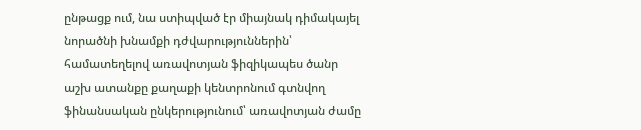ընթացք ում, նա ստիպված էր միայնակ դիմակայել նորածնի խնամքի դժվարություններին՝ համատեղելով առավոտյան ֆիզիկապես ծանր աշխ ատանքը քաղաքի կենտրոնում գտնվող ֆինանսական ընկերությունում՝ առավոտյան ժամը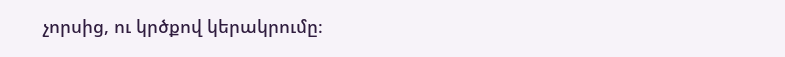չորսից, ու կրծքով կերակրումը։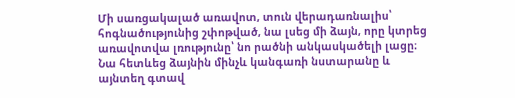Մի սառցակալած առավոտ, տուն վերադառնալիս՝ հոգնածությունից շփոթված, նա լսեց մի ձայն, որը կտրեց առավոտվա լռությունը՝ նո րածնի անկասկածելի լացը։ Նա հետևեց ձայնին մինչև կանգառի նստարանը և այնտեղ գտավ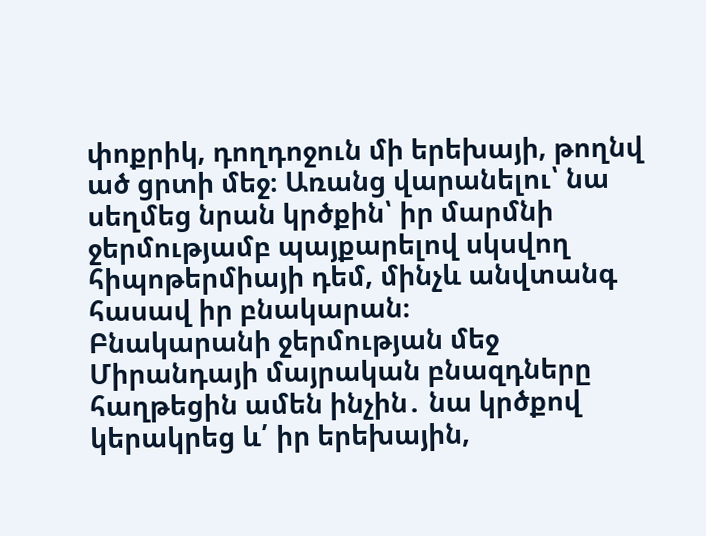փոքրիկ, դողդոջուն մի երեխայի, թողնվ ած ցրտի մեջ։ Առանց վարանելու՝ նա սեղմեց նրան կրծքին՝ իր մարմնի ջերմությամբ պայքարելով սկսվող հիպոթերմիայի դեմ, մինչև անվտանգ հասավ իր բնակարան։
Բնակարանի ջերմության մեջ Միրանդայի մայրական բնազդները հաղթեցին ամեն ինչին․ նա կրծքով կերակրեց և՛ իր երեխային,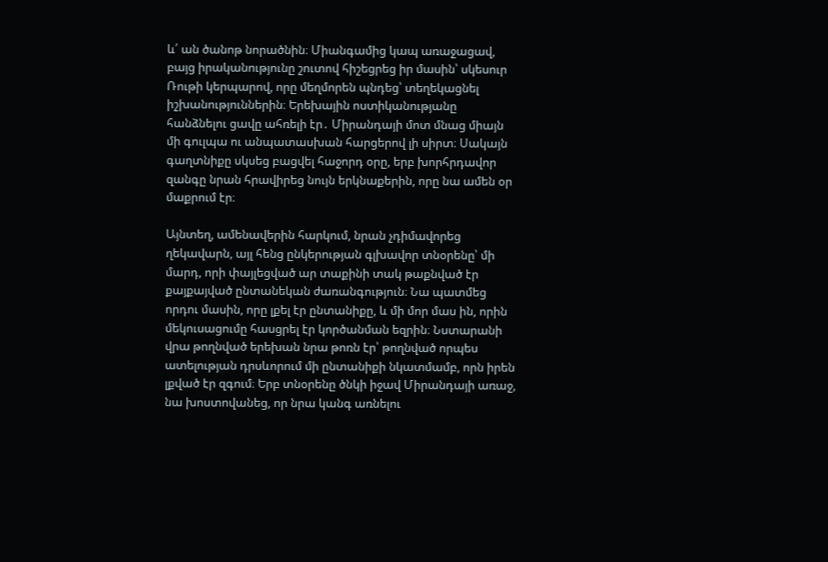և՛ ան ծանոթ նորածնին։ Միանգամից կապ առաջացավ, բայց իրականությունը շուտով հիշեցրեց իր մասին՝ սկեսուր Ռութի կերպարով, որը մեղմորեն պնդեց՝ տեղեկացնել իշխանություններին։ Երեխային ոստիկանությանը հանձնելու ցավը ահռելի էր․ Միրանդայի մոտ մնաց միայն մի գուլպա ու անպատասխան հարցերով լի սիրտ։ Սակայն գաղտնիքը սկսեց բացվել հաջորդ օրը, երբ խորհրդավոր զանգը նրան հրավիրեց նույն երկնաքերին, որը նա ամեն օր մաքրում էր։

Այնտեղ, ամենավերին հարկում, նրան չդիմավորեց ղեկավարն, այլ հենց ընկերության գլխավոր տնօրենը՝ մի մարդ, որի փայլեցված ար տաքինի տակ թաքնված էր քայքայված ընտանեկան ժառանգություն։ Նա պատմեց որդու մասին, որը լքել էր ընտանիքը, և մի մոր մաս ին, որին մեկուսացումը հասցրել էր կործանման եզրին։ Նստարանի վրա թողնված երեխան նրա թոռն էր՝ թողնված որպես ատելության դրսևորում մի ընտանիքի նկատմամբ, որն իրեն լքված էր զգում։ Երբ տնօրենը ծնկի իջավ Միրանդայի առաջ, նա խոստովանեց, որ նրա կանգ առնելու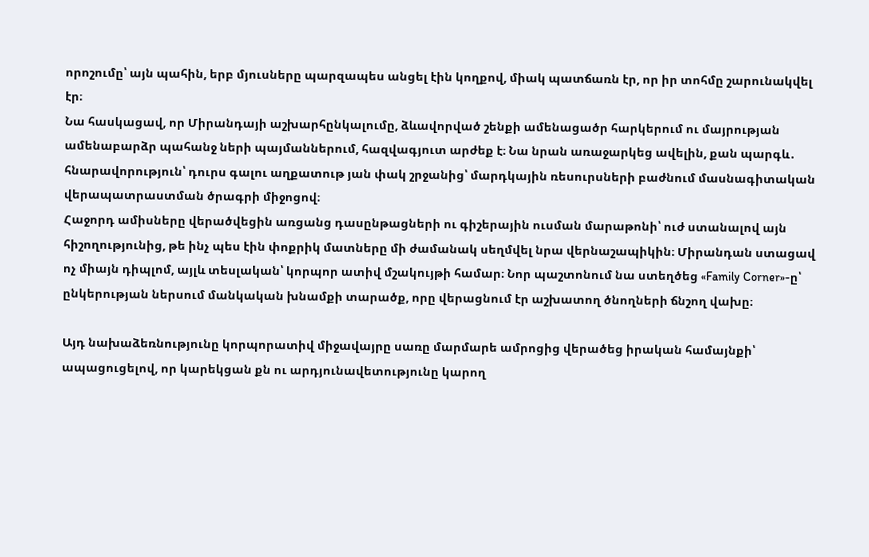որոշումը՝ այն պահին, երբ մյուսները պարզապես անցել էին կողքով, միակ պատճառն էր, որ իր տոհմը շարունակվել էր։
Նա հասկացավ, որ Միրանդայի աշխարհընկալումը, ձևավորված շենքի ամենացածր հարկերում ու մայրության ամենաբարձր պահանջ ների պայմաններում, հազվագյուտ արժեք է։ Նա նրան առաջարկեց ավելին, քան պարգև․ հնարավորություն՝ դուրս գալու աղքատութ յան փակ շրջանից՝ մարդկային ռեսուրսների բաժնում մասնագիտական վերապատրաստման ծրագրի միջոցով։
Հաջորդ ամիսները վերածվեցին առցանց դասընթացների ու գիշերային ուսման մարաթոնի՝ ուժ ստանալով այն հիշողությունից, թե ինչ պես էին փոքրիկ մատները մի ժամանակ սեղմվել նրա վերնաշապիկին։ Միրանդան ստացավ ոչ միայն դիպլոմ, այլև տեսլական՝ կորպոր ատիվ մշակույթի համար։ Նոր պաշտոնում նա ստեղծեց «Family Corner»-ը՝ ընկերության ներսում մանկական խնամքի տարածք, որը վերացնում էր աշխատող ծնողների ճնշող վախը։

Այդ նախաձեռնությունը կորպորատիվ միջավայրը սառը մարմարե ամրոցից վերածեց իրական համայնքի՝ ապացուցելով, որ կարեկցան քն ու արդյունավետությունը կարող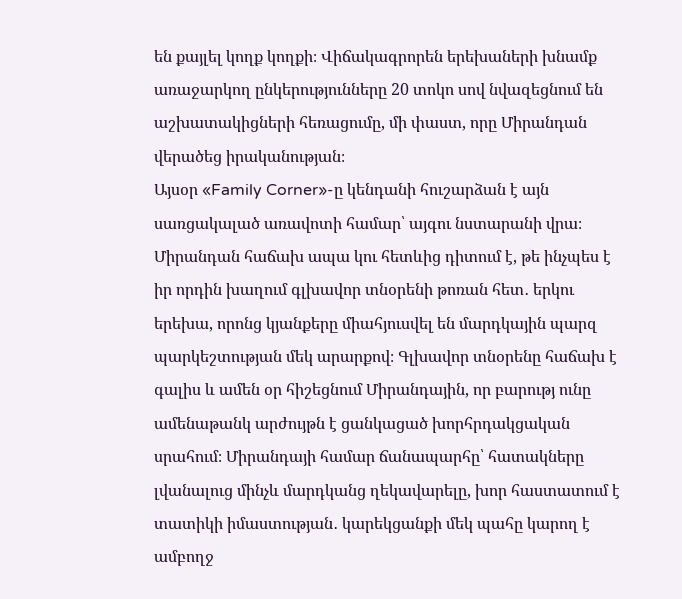են քայլել կողք կողքի։ Վիճակագրորեն երեխաների խնամք առաջարկող ընկերությունները 20 տոկո սով նվազեցնում են աշխատակիցների հեռացումը, մի փաստ, որը Միրանդան վերածեց իրականության։
Այսօր «Family Corner»-ը կենդանի հուշարձան է այն սառցակալած առավոտի համար՝ այգու նստարանի վրա։ Միրանդան հաճախ ապա կու հետևից դիտում է, թե ինչպես է իր որդին խաղում գլխավոր տնօրենի թոռան հետ․ երկու երեխա, որոնց կյանքերը միահյուսվել են մարդկային պարզ պարկեշտության մեկ արարքով։ Գլխավոր տնօրենը հաճախ է գալիս և ամեն օր հիշեցնում Միրանդային, որ բարությ ունը ամենաթանկ արժույթն է ցանկացած խորհրդակցական սրահում։ Միրանդայի համար ճանապարհը՝ հատակները լվանալուց մինչև մարդկանց ղեկավարելը, խոր հաստատում է տատիկի իմաստության․ կարեկցանքի մեկ պահը կարող է ամբողջ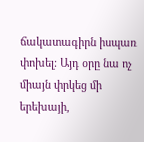ճակատագիրն իսպառ փոխել։ Այդ օրը նա ոչ միայն փրկեց մի երեխայի,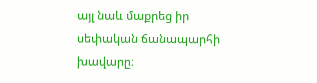այլ նաև մաքրեց իր սեփական ճանապարհի խավարը։